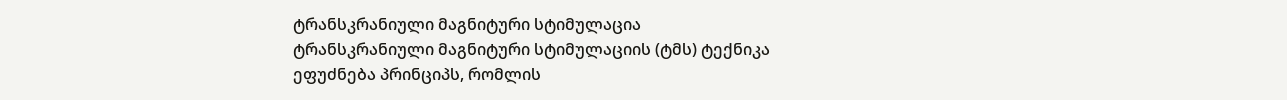ტრანსკრანიული მაგნიტური სტიმულაცია
ტრანსკრანიული მაგნიტური სტიმულაციის (ტმს) ტექნიკა
ეფუძნება პრინციპს, რომლის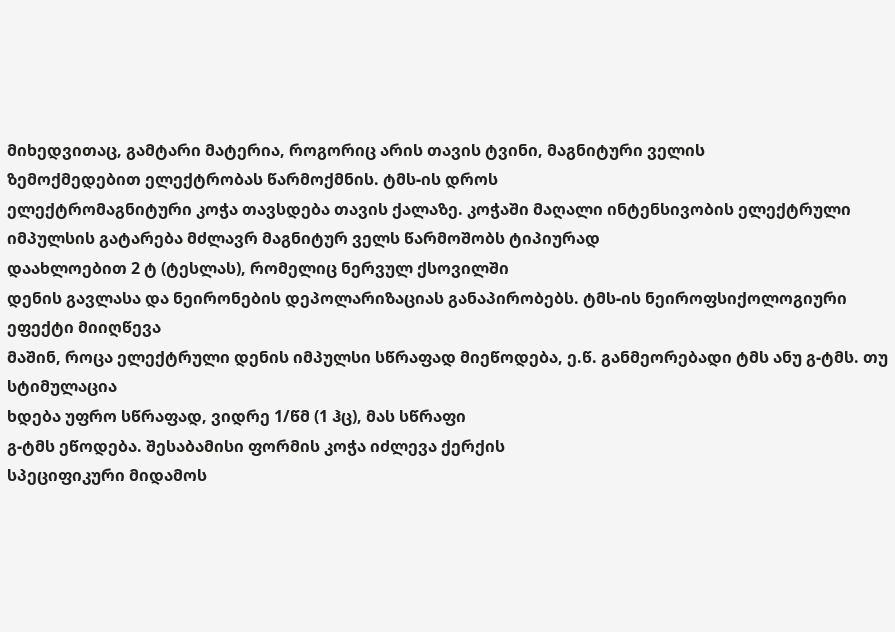მიხედვითაც, გამტარი მატერია, როგორიც არის თავის ტვინი, მაგნიტური ველის
ზემოქმედებით ელექტრობას წარმოქმნის. ტმს-ის დროს
ელექტრომაგნიტური კოჭა თავსდება თავის ქალაზე. კოჭაში მაღალი ინტენსივობის ელექტრული იმპულსის გატარება მძლავრ მაგნიტურ ველს წარმოშობს ტიპიურად
დაახლოებით 2 ტ (ტესლას), რომელიც ნერვულ ქსოვილში
დენის გავლასა და ნეირონების დეპოლარიზაციას განაპირობებს. ტმს-ის ნეიროფსიქოლოგიური ეფექტი მიიღწევა
მაშინ, როცა ელექტრული დენის იმპულსი სწრაფად მიეწოდება, ე.წ. განმეორებადი ტმს ანუ გ-ტმს. თუ სტიმულაცია
ხდება უფრო სწრაფად, ვიდრე 1/წმ (1 ჰც), მას სწრაფი
გ-ტმს ეწოდება. შესაბამისი ფორმის კოჭა იძლევა ქერქის
სპეციფიკური მიდამოს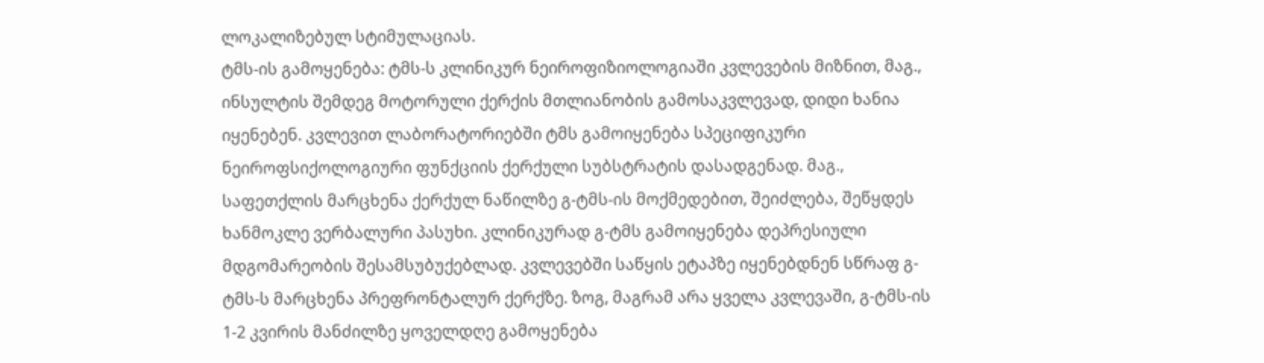ლოკალიზებულ სტიმულაციას.
ტმს-ის გამოყენება: ტმს-ს კლინიკურ ნეიროფიზიოლოგიაში კვლევების მიზნით, მაგ., ინსულტის შემდეგ მოტორული ქერქის მთლიანობის გამოსაკვლევად, დიდი ხანია იყენებენ. კვლევით ლაბორატორიებში ტმს გამოიყენება სპეციფიკური ნეიროფსიქოლოგიური ფუნქციის ქერქული სუბსტრატის დასადგენად. მაგ., საფეთქლის მარცხენა ქერქულ ნაწილზე გ-ტმს-ის მოქმედებით, შეიძლება, შეწყდეს ხანმოკლე ვერბალური პასუხი. კლინიკურად გ-ტმს გამოიყენება დეპრესიული მდგომარეობის შესამსუბუქებლად. კვლევებში საწყის ეტაპზე იყენებდნენ სწრაფ გ-ტმს-ს მარცხენა პრეფრონტალურ ქერქზე. ზოგ, მაგრამ არა ყველა კვლევაში, გ-ტმს-ის 1-2 კვირის მანძილზე ყოველდღე გამოყენება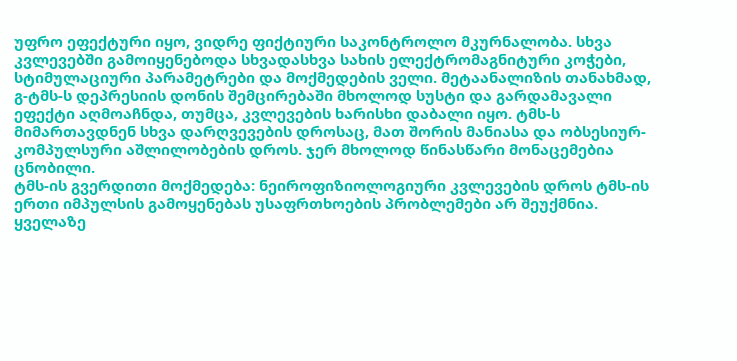უფრო ეფექტური იყო, ვიდრე ფიქტიური საკონტროლო მკურნალობა. სხვა კვლევებში გამოიყენებოდა სხვადასხვა სახის ელექტრომაგნიტური კოჭები, სტიმულაციური პარამეტრები და მოქმედების ველი. მეტაანალიზის თანახმად, გ-ტმს-ს დეპრესიის დონის შემცირებაში მხოლოდ სუსტი და გარდამავალი ეფექტი აღმოაჩნდა, თუმცა, კვლევების ხარისხი დაბალი იყო. ტმს-ს მიმართავდნენ სხვა დარღვევების დროსაც, მათ შორის მანიასა და ობსესიურ-კომპულსური აშლილობების დროს. ჯერ მხოლოდ წინასწარი მონაცემებია ცნობილი.
ტმს-ის გვერდითი მოქმედება: ნეიროფიზიოლოგიური კვლევების დროს ტმს-ის ერთი იმპულსის გამოყენებას უსაფრთხოების პრობლემები არ შეუქმნია. ყველაზე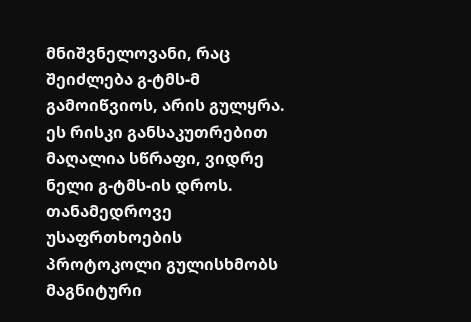მნიშვნელოვანი, რაც შეიძლება გ-ტმს-მ გამოიწვიოს, არის გულყრა. ეს რისკი განსაკუთრებით მაღალია სწრაფი, ვიდრე ნელი გ-ტმს-ის დროს. თანამედროვე უსაფრთხოების პროტოკოლი გულისხმობს მაგნიტური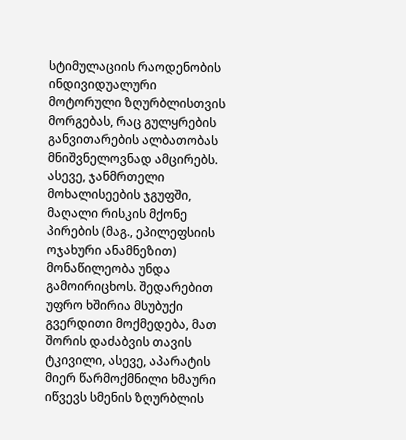სტიმულაციის რაოდენობის ინდივიდუალური მოტორული ზღურბლისთვის მორგებას, რაც გულყრების განვითარების ალბათობას მნიშვნელოვნად ამცირებს. ასევე, ჯანმრთელი მოხალისეების ჯგუფში, მაღალი რისკის მქონე პირების (მაგ., ეპილეფსიის ოჯახური ანამნეზით) მონაწილეობა უნდა გამოირიცხოს. შედარებით უფრო ხშირია მსუბუქი გვერდითი მოქმედება, მათ შორის დაძაბვის თავის ტკივილი, ასევე, აპარატის მიერ წარმოქმნილი ხმაური იწვევს სმენის ზღურბლის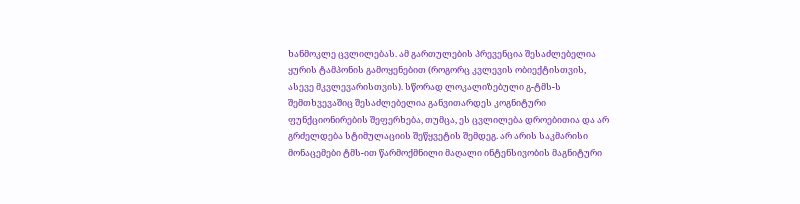ხანმოკლე ცვლილებას. ამ გართულების პრევენცია შესაძლებელია ყურის ტამპონის გამოყენებით (როგორც კვლევის ობიექტისთვის, ასევე მკვლევარისთვის). სწორად ლოკალიზებული გ-ტმს-ს შემთხვევაშიც შესაძლებელია განვითარდეს კოგნიტური ფუნქციონირების შეფერხება, თუმცა, ეს ცვლილება დროებითია და არ გრძელდება სტიმულაციის შეწყვეტის შემდეგ. არ არის საკმარისი მონაცემები ტმს-ით წარმოქმნილი მაღალი ინტენსივობის მაგნიტური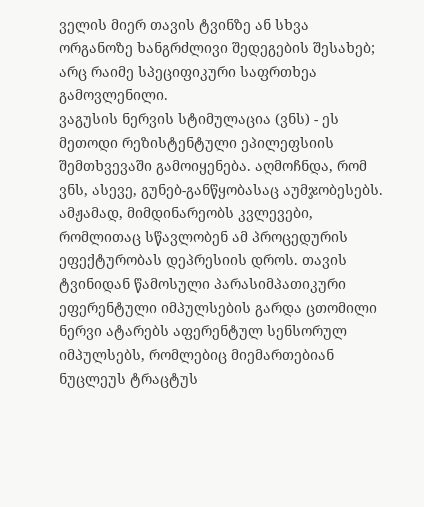ველის მიერ თავის ტვინზე ან სხვა ორგანოზე ხანგრძლივი შედეგების შესახებ; არც რაიმე სპეციფიკური საფრთხეა გამოვლენილი.
ვაგუსის ნერვის სტიმულაცია (ვნს) - ეს მეთოდი რეზისტენტული ეპილეფსიის შემთხვევაში გამოიყენება. აღმოჩნდა, რომ ვნს, ასევე, გუნებ-განწყობასაც აუმჯობესებს. ამჟამად, მიმდინარეობს კვლევები, რომლითაც სწავლობენ ამ პროცედურის ეფექტურობას დეპრესიის დროს. თავის ტვინიდან წამოსული პარასიმპათიკური ეფერენტული იმპულსების გარდა ცთომილი ნერვი ატარებს აფერენტულ სენსორულ იმპულსებს, რომლებიც მიემართებიან ნუცლეუს ტრაცტუს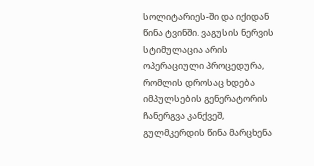სოლიტარიეს-ში და იქიდან წინა ტვინში. ვაგუსის ნერვის სტიმულაცია არის ოპერაციული პროცედურა, რომლის დროსაც ხდება იმპულსების გენერატორის ჩანერგვა კანქვეშ, გულმკერდის წინა მარცხენა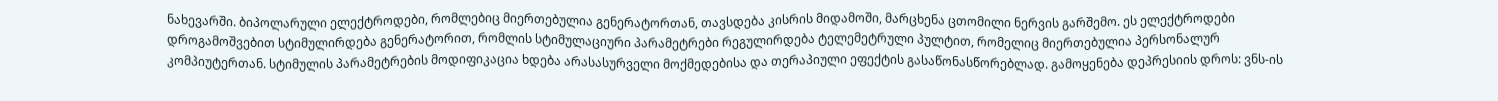ნახევარში. ბიპოლარული ელექტროდები, რომლებიც მიერთებულია გენერატორთან, თავსდება კისრის მიდამოში, მარცხენა ცთომილი ნერვის გარშემო. ეს ელექტროდები დროგამოშვებით სტიმულირდება გენერატორით, რომლის სტიმულაციური პარამეტრები რეგულირდება ტელემეტრული პულტით, რომელიც მიერთებულია პერსონალურ კომპიუტერთან. სტიმულის პარამეტრების მოდიფიკაცია ხდება არასასურველი მოქმედებისა და თერაპიული ეფექტის გასაწონასწორებლად. გამოყენება დეპრესიის დროს: ვნს-ის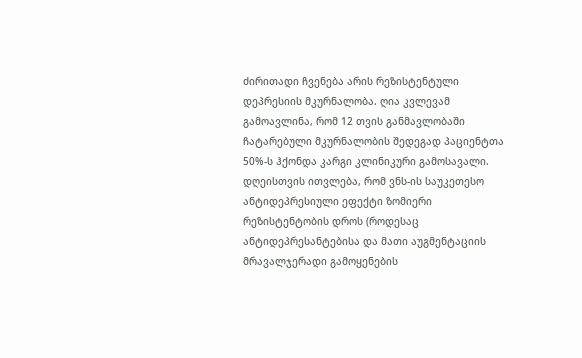ძირითადი ჩვენება არის რეზისტენტული დეპრესიის მკურნალობა. ღია კვლევამ გამოავლინა, რომ 12 თვის განმავლობაში ჩატარებული მკურნალობის შედეგად პაციენტთა 50%-ს ჰქონდა კარგი კლინიკური გამოსავალი. დღეისთვის ითვლება, რომ ვნს-ის საუკეთესო ანტიდეპრესიული ეფექტი ზომიერი რეზისტენტობის დროს (როდესაც ანტიდეპრესანტებისა და მათი აუგმენტაციის მრავალჯერადი გამოყენების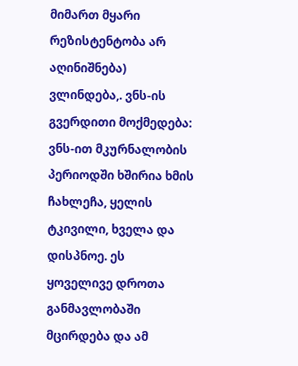მიმართ მყარი რეზისტენტობა არ აღინიშნება) ვლინდება,. ვნს-ის გვერდითი მოქმედება: ვნს-ით მკურნალობის პერიოდში ხშირია ხმის ჩახლეჩა, ყელის ტკივილი, ხველა და დისპნოე. ეს ყოველივე დროთა განმავლობაში მცირდება და ამ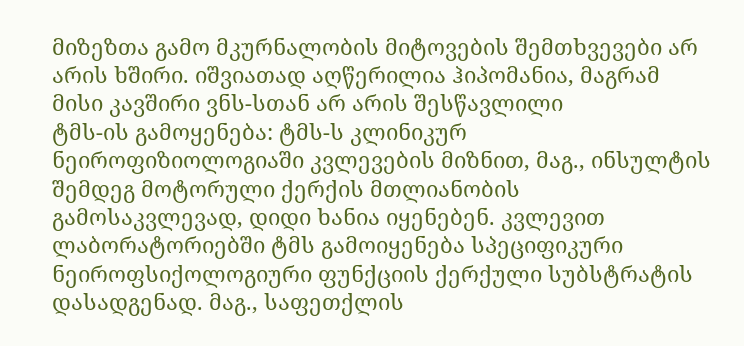მიზეზთა გამო მკურნალობის მიტოვების შემთხვევები არ არის ხშირი. იშვიათად აღწერილია ჰიპომანია, მაგრამ მისი კავშირი ვნს-სთან არ არის შესწავლილი
ტმს-ის გამოყენება: ტმს-ს კლინიკურ ნეიროფიზიოლოგიაში კვლევების მიზნით, მაგ., ინსულტის შემდეგ მოტორული ქერქის მთლიანობის გამოსაკვლევად, დიდი ხანია იყენებენ. კვლევით ლაბორატორიებში ტმს გამოიყენება სპეციფიკური ნეიროფსიქოლოგიური ფუნქციის ქერქული სუბსტრატის დასადგენად. მაგ., საფეთქლის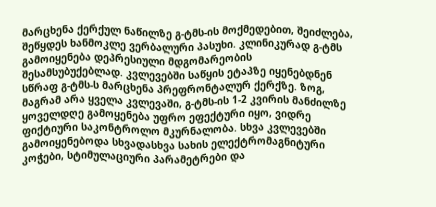მარცხენა ქერქულ ნაწილზე გ-ტმს-ის მოქმედებით, შეიძლება, შეწყდეს ხანმოკლე ვერბალური პასუხი. კლინიკურად გ-ტმს გამოიყენება დეპრესიული მდგომარეობის შესამსუბუქებლად. კვლევებში საწყის ეტაპზე იყენებდნენ სწრაფ გ-ტმს-ს მარცხენა პრეფრონტალურ ქერქზე. ზოგ, მაგრამ არა ყველა კვლევაში, გ-ტმს-ის 1-2 კვირის მანძილზე ყოველდღე გამოყენება უფრო ეფექტური იყო, ვიდრე ფიქტიური საკონტროლო მკურნალობა. სხვა კვლევებში გამოიყენებოდა სხვადასხვა სახის ელექტრომაგნიტური კოჭები, სტიმულაციური პარამეტრები და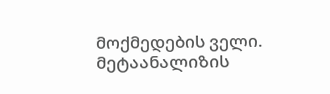მოქმედების ველი. მეტაანალიზის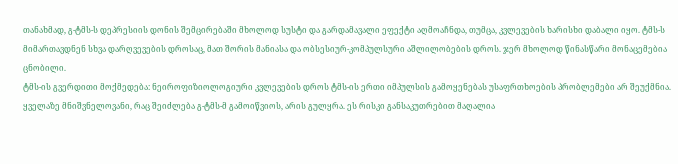თანახმად, გ-ტმს-ს დეპრესიის დონის შემცირებაში მხოლოდ სუსტი და გარდამავალი ეფექტი აღმოაჩნდა, თუმცა, კვლევების ხარისხი დაბალი იყო. ტმს-ს მიმართავდნენ სხვა დარღვევების დროსაც, მათ შორის მანიასა და ობსესიურ-კომპულსური აშლილობების დროს. ჯერ მხოლოდ წინასწარი მონაცემებია ცნობილი.
ტმს-ის გვერდითი მოქმედება: ნეიროფიზიოლოგიური კვლევების დროს ტმს-ის ერთი იმპულსის გამოყენებას უსაფრთხოების პრობლემები არ შეუქმნია. ყველაზე მნიშვნელოვანი, რაც შეიძლება გ-ტმს-მ გამოიწვიოს, არის გულყრა. ეს რისკი განსაკუთრებით მაღალია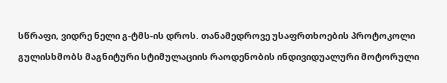სწრაფი, ვიდრე ნელი გ-ტმს-ის დროს. თანამედროვე უსაფრთხოების პროტოკოლი გულისხმობს მაგნიტური სტიმულაციის რაოდენობის ინდივიდუალური მოტორული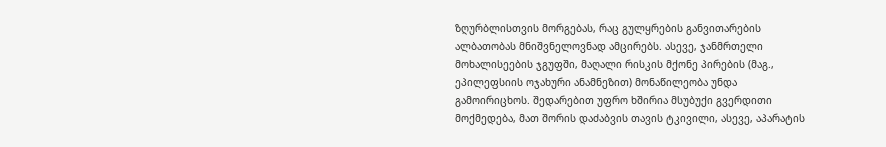ზღურბლისთვის მორგებას, რაც გულყრების განვითარების ალბათობას მნიშვნელოვნად ამცირებს. ასევე, ჯანმრთელი მოხალისეების ჯგუფში, მაღალი რისკის მქონე პირების (მაგ., ეპილეფსიის ოჯახური ანამნეზით) მონაწილეობა უნდა გამოირიცხოს. შედარებით უფრო ხშირია მსუბუქი გვერდითი მოქმედება, მათ შორის დაძაბვის თავის ტკივილი, ასევე, აპარატის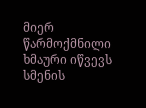მიერ წარმოქმნილი ხმაური იწვევს სმენის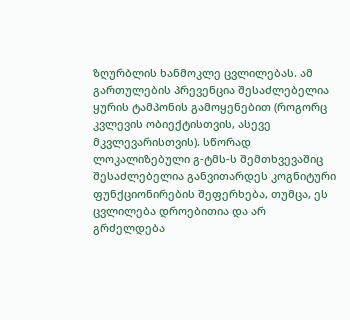ზღურბლის ხანმოკლე ცვლილებას. ამ გართულების პრევენცია შესაძლებელია ყურის ტამპონის გამოყენებით (როგორც კვლევის ობიექტისთვის, ასევე მკვლევარისთვის). სწორად ლოკალიზებული გ-ტმს-ს შემთხვევაშიც შესაძლებელია განვითარდეს კოგნიტური ფუნქციონირების შეფერხება, თუმცა, ეს ცვლილება დროებითია და არ გრძელდება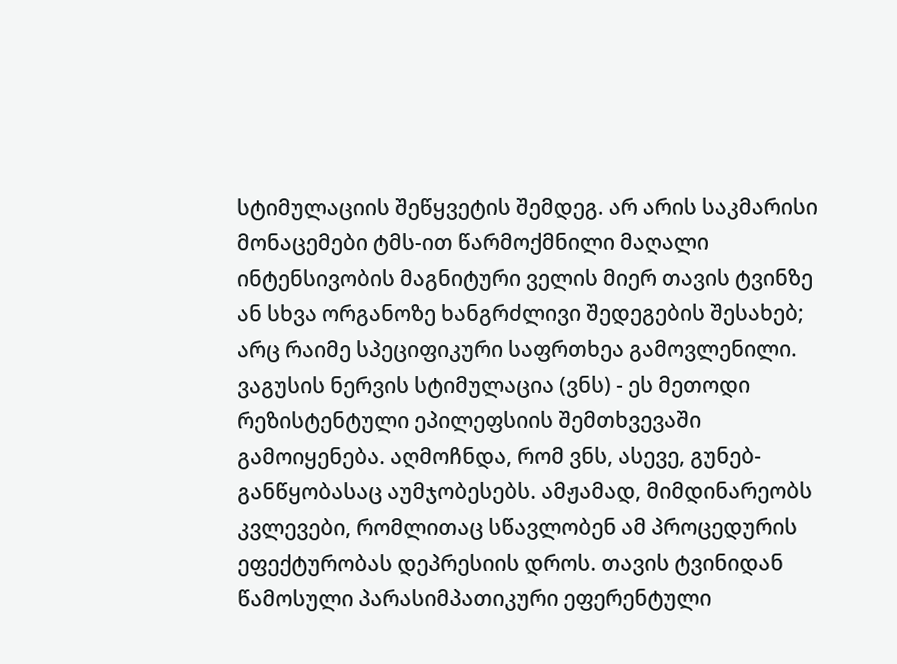სტიმულაციის შეწყვეტის შემდეგ. არ არის საკმარისი მონაცემები ტმს-ით წარმოქმნილი მაღალი ინტენსივობის მაგნიტური ველის მიერ თავის ტვინზე ან სხვა ორგანოზე ხანგრძლივი შედეგების შესახებ; არც რაიმე სპეციფიკური საფრთხეა გამოვლენილი.
ვაგუსის ნერვის სტიმულაცია (ვნს) - ეს მეთოდი რეზისტენტული ეპილეფსიის შემთხვევაში გამოიყენება. აღმოჩნდა, რომ ვნს, ასევე, გუნებ-განწყობასაც აუმჯობესებს. ამჟამად, მიმდინარეობს კვლევები, რომლითაც სწავლობენ ამ პროცედურის ეფექტურობას დეპრესიის დროს. თავის ტვინიდან წამოსული პარასიმპათიკური ეფერენტული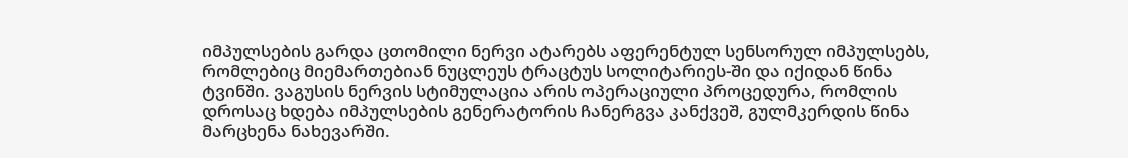იმპულსების გარდა ცთომილი ნერვი ატარებს აფერენტულ სენსორულ იმპულსებს, რომლებიც მიემართებიან ნუცლეუს ტრაცტუს სოლიტარიეს-ში და იქიდან წინა ტვინში. ვაგუსის ნერვის სტიმულაცია არის ოპერაციული პროცედურა, რომლის დროსაც ხდება იმპულსების გენერატორის ჩანერგვა კანქვეშ, გულმკერდის წინა მარცხენა ნახევარში.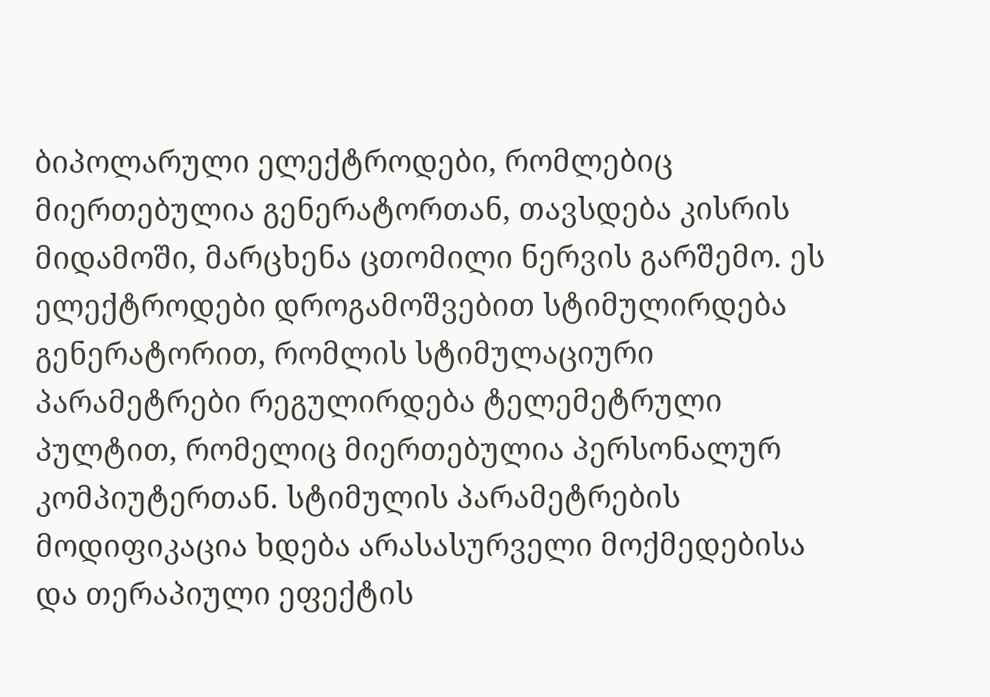ბიპოლარული ელექტროდები, რომლებიც მიერთებულია გენერატორთან, თავსდება კისრის მიდამოში, მარცხენა ცთომილი ნერვის გარშემო. ეს ელექტროდები დროგამოშვებით სტიმულირდება გენერატორით, რომლის სტიმულაციური პარამეტრები რეგულირდება ტელემეტრული პულტით, რომელიც მიერთებულია პერსონალურ კომპიუტერთან. სტიმულის პარამეტრების მოდიფიკაცია ხდება არასასურველი მოქმედებისა და თერაპიული ეფექტის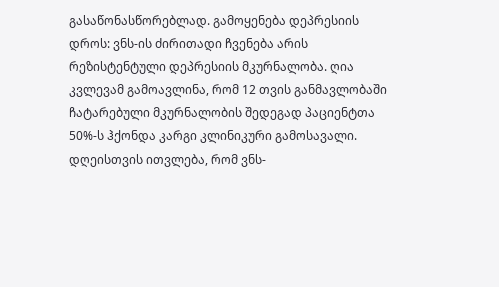გასაწონასწორებლად. გამოყენება დეპრესიის დროს: ვნს-ის ძირითადი ჩვენება არის რეზისტენტული დეპრესიის მკურნალობა. ღია კვლევამ გამოავლინა, რომ 12 თვის განმავლობაში ჩატარებული მკურნალობის შედეგად პაციენტთა 50%-ს ჰქონდა კარგი კლინიკური გამოსავალი. დღეისთვის ითვლება, რომ ვნს-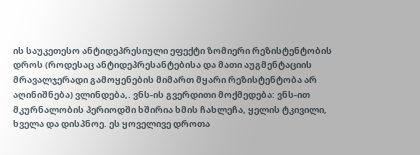ის საუკეთესო ანტიდეპრესიული ეფექტი ზომიერი რეზისტენტობის დროს (როდესაც ანტიდეპრესანტებისა და მათი აუგმენტაციის მრავალჯერადი გამოყენების მიმართ მყარი რეზისტენტობა არ აღინიშნება) ვლინდება,. ვნს-ის გვერდითი მოქმედება: ვნს-ით მკურნალობის პერიოდში ხშირია ხმის ჩახლეჩა, ყელის ტკივილი, ხველა და დისპნოე. ეს ყოველივე დროთა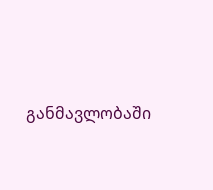განმავლობაში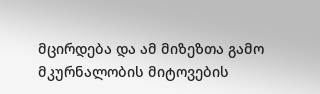მცირდება და ამ მიზეზთა გამო მკურნალობის მიტოვების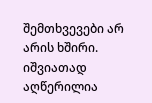შემთხვევები არ არის ხშირი. იშვიათად აღწერილია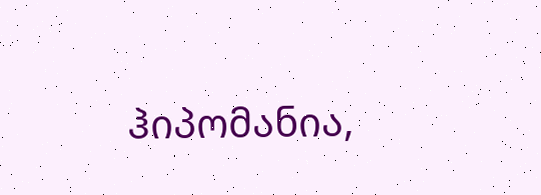ჰიპომანია,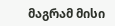მაგრამ მისი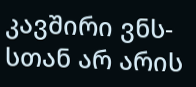კავშირი ვნს-სთან არ არის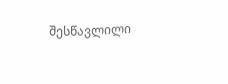შესწავლილი